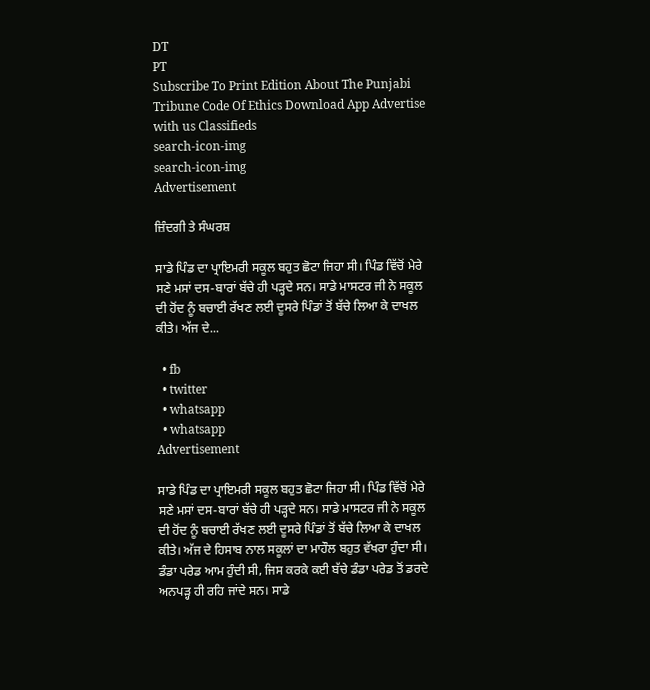DT
PT
Subscribe To Print Edition About The Punjabi Tribune Code Of Ethics Download App Advertise with us Classifieds
search-icon-img
search-icon-img
Advertisement

ਜ਼ਿੰਦਗੀ ਤੇ ਸੰਘਰਸ਼

ਸਾਡੇ ਪਿੰਡ ਦਾ ਪ੍ਰਾਇਮਰੀ ਸਕੂਲ ਬਹੁਤ ਛੋਟਾ ਜਿਹਾ ਸੀ। ਪਿੰਡ ਵਿੱਚੋਂ ਮੇਰੇ ਸਣੇ ਮਸਾਂ ਦਸ-ਬਾਰਾਂ ਬੱਚੇ ਹੀ ਪੜ੍ਹਦੇ ਸਨ। ਸਾਡੇ ਮਾਸਟਰ ਜੀ ਨੇ ਸਕੂਲ ਦੀ ਹੋਂਦ ਨੂੰ ਬਚਾਈ ਰੱਖਣ ਲਈ ਦੂਸਰੇ ਪਿੰਡਾਂ ਤੋਂ ਬੱਚੇ ਲਿਆ ਕੇ ਦਾਖਲ ਕੀਤੇ। ਅੱਜ ਦੇ...

  • fb
  • twitter
  • whatsapp
  • whatsapp
Advertisement

ਸਾਡੇ ਪਿੰਡ ਦਾ ਪ੍ਰਾਇਮਰੀ ਸਕੂਲ ਬਹੁਤ ਛੋਟਾ ਜਿਹਾ ਸੀ। ਪਿੰਡ ਵਿੱਚੋਂ ਮੇਰੇ ਸਣੇ ਮਸਾਂ ਦਸ-ਬਾਰਾਂ ਬੱਚੇ ਹੀ ਪੜ੍ਹਦੇ ਸਨ। ਸਾਡੇ ਮਾਸਟਰ ਜੀ ਨੇ ਸਕੂਲ ਦੀ ਹੋਂਦ ਨੂੰ ਬਚਾਈ ਰੱਖਣ ਲਈ ਦੂਸਰੇ ਪਿੰਡਾਂ ਤੋਂ ਬੱਚੇ ਲਿਆ ਕੇ ਦਾਖਲ ਕੀਤੇ। ਅੱਜ ਦੇ ਹਿਸਾਬ ਨਾਲ ਸਕੂਲਾਂ ਦਾ ਮਾਹੌਲ ਬਹੁਤ ਵੱਖਰਾ ਹੁੰਦਾ ਸੀ। ਡੰਡਾ ਪਰੇਡ ਆਮ ਹੁੰਦੀ ਸੀ, ਜਿਸ ਕਰਕੇ ਕਈ ਬੱਚੇ ਡੰਡਾ ਪਰੇਡ ਤੋਂ ਡਰਦੇ ਅਨਪੜ੍ਹ ਹੀ ਰਹਿ ਜਾਂਦੇ ਸਨ। ਸਾਡੇ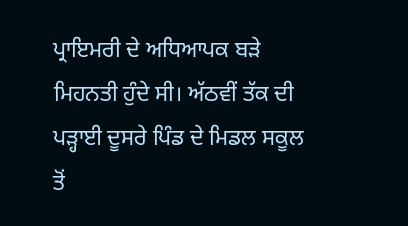ਪ੍ਰਾਇਮਰੀ ਦੇ ਅਧਿਆਪਕ ਬੜੇ ਮਿਹਨਤੀ ਹੁੰਦੇ ਸੀ। ਅੱਠਵੀਂ ਤੱਕ ਦੀ ਪੜ੍ਹਾਈ ਦੂਸਰੇ ਪਿੰਡ ਦੇ ਮਿਡਲ ਸਕੂਲ ਤੋਂ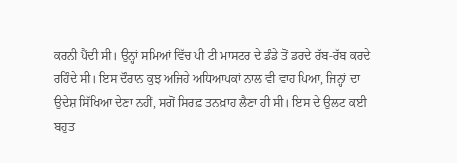ਕਰਨੀ ਪੈਂਦੀ ਸੀ। ਉਨ੍ਹਾਂ ਸਮਿਆਂ ਵਿੱਚ ਪੀ ਟੀ ਮਾਸਟਰ ਦੇ ਡੰਡੇ ਤੋਂ ਡਰਦੇ ਰੱਬ-ਰੱਬ ਕਰਦੇ ਰਹਿੰਦੇ ਸੀ। ਇਸ ਦੌਰਾਨ ਕੁਝ ਅਜਿਹੇ ਅਧਿਆਪਕਾਂ ਨਾਲ ਵੀ ਵਾਹ ਪਿਆ, ਜਿਨ੍ਹਾਂ ਦਾ ਉਦੇਸ਼ ਸਿੱਖਿਆ ਦੇਣਾ ਨਹੀਂ, ਸਗੋਂ ਸਿਰਫ਼ ਤਨਖ਼ਾਹ ਲੈਣਾ ਹੀ ਸੀ। ਇਸ ਦੇ ਉਲਟ ਕਈ ਬਹੁਤ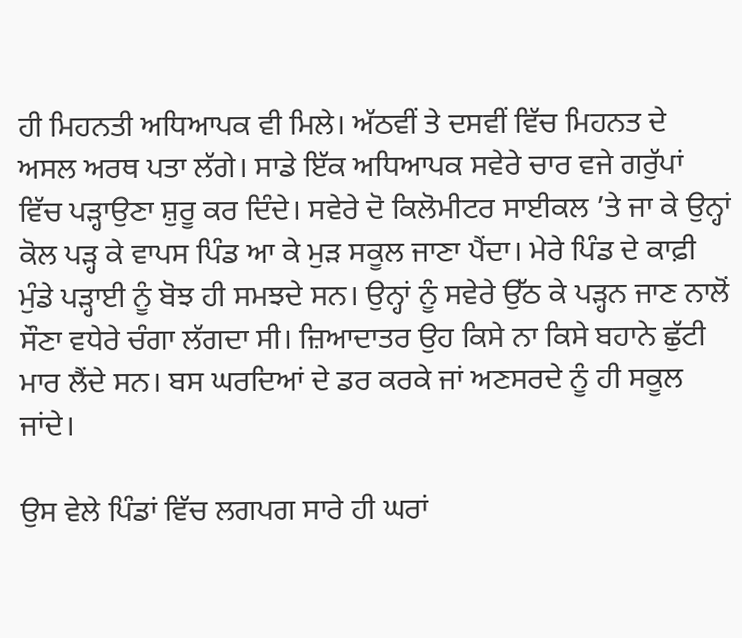ਹੀ ਮਿਹਨਤੀ ਅਧਿਆਪਕ ਵੀ ਮਿਲੇ। ਅੱਠਵੀਂ ਤੇ ਦਸਵੀਂ ਵਿੱਚ ਮਿਹਨਤ ਦੇ ਅਸਲ ਅਰਥ ਪਤਾ ਲੱਗੇ। ਸਾਡੇ ਇੱਕ ਅਧਿਆਪਕ ਸਵੇਰੇ ਚਾਰ ਵਜੇ ਗਰੁੱਪਾਂ ਵਿੱਚ ਪੜ੍ਹਾਉਣਾ ਸ਼ੁਰੂ ਕਰ ਦਿੰਦੇ। ਸਵੇਰੇ ਦੋ ਕਿਲੋਮੀਟਰ ਸਾਈਕਲ ’ਤੇ ਜਾ ਕੇ ਉਨ੍ਹਾਂ ਕੋਲ ਪੜ੍ਹ ਕੇ ਵਾਪਸ ਪਿੰਡ ਆ ਕੇ ਮੁੜ ਸਕੂਲ ਜਾਣਾ ਪੈਂਦਾ। ਮੇਰੇ ਪਿੰਡ ਦੇ ਕਾਫ਼ੀ ਮੁੰਡੇ ਪੜ੍ਹਾਈ ਨੂੰ ਬੋਝ ਹੀ ਸਮਝਦੇ ਸਨ। ਉਨ੍ਹਾਂ ਨੂੰ ਸਵੇਰੇ ਉੱਠ ਕੇ ਪੜ੍ਹਨ ਜਾਣ ਨਾਲੋਂ ਸੌਣਾ ਵਧੇਰੇ ਚੰਗਾ ਲੱਗਦਾ ਸੀ। ਜ਼ਿਆਦਾਤਰ ਉਹ ਕਿਸੇ ਨਾ ਕਿਸੇ ਬਹਾਨੇ ਛੁੱਟੀ ਮਾਰ ਲੈਂਦੇ ਸਨ। ਬਸ ਘਰਦਿਆਂ ਦੇ ਡਰ ਕਰਕੇ ਜਾਂ ਅਣਸਰਦੇ ਨੂੰ ਹੀ ਸਕੂਲ ਜਾਂਦੇ।

ਉਸ ਵੇਲੇ ਪਿੰਡਾਂ ਵਿੱਚ ਲਗਪਗ ਸਾਰੇ ਹੀ ਘਰਾਂ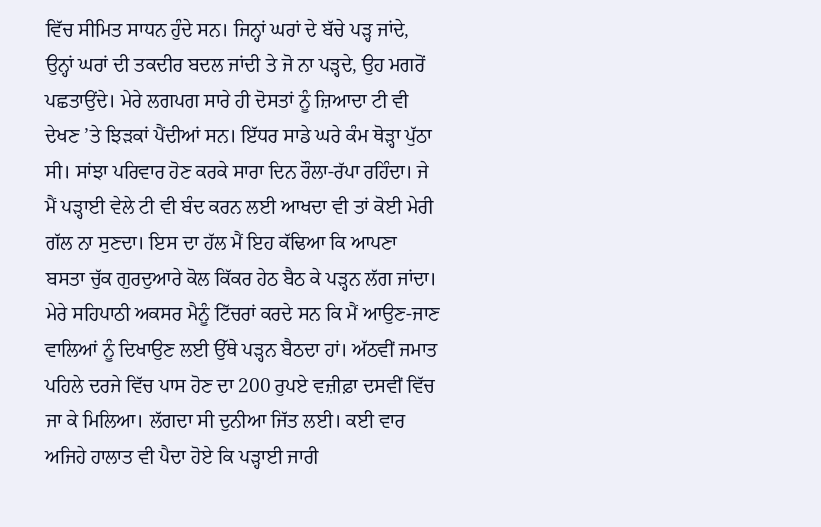ਵਿੱਚ ਸੀਮਿਤ ਸਾਧਨ ਹੁੰਦੇ ਸਨ। ਜਿਨ੍ਹਾਂ ਘਰਾਂ ਦੇ ਬੱਚੇ ਪੜ੍ਹ ਜਾਂਦੇ, ਉਨ੍ਹਾਂ ਘਰਾਂ ਦੀ ਤਕਦੀਰ ਬਦਲ ਜਾਂਦੀ ਤੇ ਜੋ ਨਾ ਪੜ੍ਹਦੇ, ਉਹ ਮਗਰੋਂ ਪਛਤਾਉਂਦੇ। ਮੇਰੇ ਲਗਪਗ ਸਾਰੇ ਹੀ ਦੋਸਤਾਂ ਨੂੰ ਜ਼ਿਆਦਾ ਟੀ ਵੀ ਦੇਖਣ ’ਤੇ ਝਿੜਕਾਂ ਪੈਂਦੀਆਂ ਸਨ। ਇੱਧਰ ਸਾਡੇ ਘਰੇ ਕੰਮ ਥੋੜ੍ਹਾ ਪੁੱਠਾ ਸੀ। ਸਾਂਝਾ ਪਰਿਵਾਰ ਹੋਣ ਕਰਕੇ ਸਾਰਾ ਦਿਨ ਰੌਲਾ-ਰੱਪਾ ਰਹਿੰਦਾ। ਜੇ ਮੈਂ ਪੜ੍ਹਾਈ ਵੇਲੇ ਟੀ ਵੀ ਬੰਦ ਕਰਨ ਲਈ ਆਖਦਾ ਵੀ ਤਾਂ ਕੋਈ ਮੇਰੀ ਗੱਲ ਨਾ ਸੁਣਦਾ। ਇਸ ਦਾ ਹੱਲ ਮੈਂ ਇਹ ਕੱਢਿਆ ਕਿ ਆਪਣਾ ਬਸਤਾ ਚੁੱਕ ਗੁਰਦੁਆਰੇ ਕੋਲ ਕਿੱਕਰ ਹੇਠ ਬੈਠ ਕੇ ਪੜ੍ਹਨ ਲੱਗ ਜਾਂਦਾ। ਮੇਰੇ ਸਹਿਪਾਠੀ ਅਕਸਰ ਮੈਨੂੰ ਟਿੱਚਰਾਂ ਕਰਦੇ ਸਨ ਕਿ ਮੈਂ ਆਉਣ-ਜਾਣ ਵਾਲਿਆਂ ਨੂੰ ਦਿਖਾਉਣ ਲਈ ਉੱਥੇ ਪੜ੍ਹਨ ਬੈਠਦਾ ਹਾਂ। ਅੱਠਵੀਂ ਜਮਾਤ ਪਹਿਲੇ ਦਰਜੇ ਵਿੱਚ ਪਾਸ ਹੋਣ ਦਾ 200 ਰੁਪਏ ਵਜ਼ੀਫ਼ਾ ਦਸਵੀਂ ਵਿੱਚ ਜਾ ਕੇ ਮਿਲਿਆ। ਲੱਗਦਾ ਸੀ ਦੁਨੀਆ ਜਿੱਤ ਲਈ। ਕਈ ਵਾਰ ਅਜਿਹੇ ਹਾਲਾਤ ਵੀ ਪੈਦਾ ਹੋਏ ਕਿ ਪੜ੍ਹਾਈ ਜਾਰੀ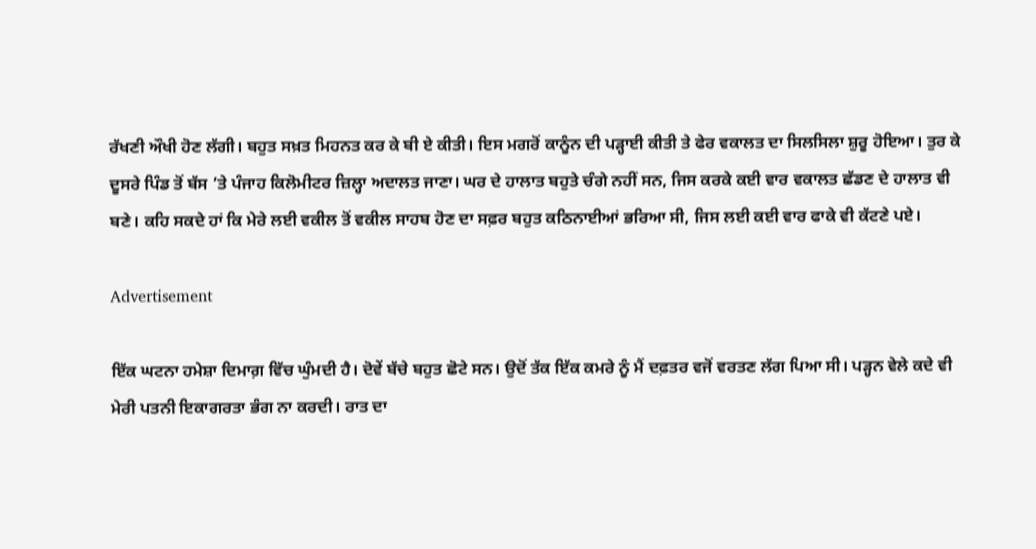ਰੱਖਣੀ ਔਖੀ ਹੋਣ ਲੱਗੀ। ਬਹੁਤ ਸਖ਼ਤ ਮਿਹਨਤ ਕਰ ਕੇ ਬੀ ਏ ਕੀਤੀ। ਇਸ ਮਗਰੋਂ ਕਾਨੂੰਨ ਦੀ ਪੜ੍ਹਾਈ ਕੀਤੀ ਤੇ ਫੇਰ ਵਕਾਲਤ ਦਾ ਸਿਲਸਿਲਾ ਸ਼ੁਰੂ ਹੋਇਆ। ਤੁਰ ਕੇ ਦੂਸਰੇ ਪਿੰਡ ਤੋਂ ਬੱਸ ’ਤੇ ਪੰਜਾਹ ਕਿਲੋਮੀਟਰ ਜ਼ਿਲ੍ਹਾ ਅਦਾਲਤ ਜਾਣਾ। ਘਰ ਦੇ ਹਾਲਾਤ ਬਹੁਤੇ ਚੰਗੇ ਨਹੀਂ ਸਨ, ਜਿਸ ਕਰਕੇ ਕਈ ਵਾਰ ਵਕਾਲਤ ਛੱਡਣ ਦੇ ਹਾਲਾਤ ਵੀ ਬਣੇ। ਕਹਿ ਸਕਦੇ ਹਾਂ ਕਿ ਮੇਰੇ ਲਈ ਵਕੀਲ ਤੋਂ ਵਕੀਲ ਸਾਹਬ ਹੋਣ ਦਾ ਸਫ਼ਰ ਬਹੁਤ ਕਠਿਨਾਈਆਂ ਭਰਿਆ ਸੀ, ਜਿਸ ਲਈ ਕਈ ਵਾਰ ਫਾਕੇ ਵੀ ਕੱਟਣੇ ਪਏ।

Advertisement

ਇੱਕ ਘਟਨਾ ਹਮੇਸ਼ਾ ਦਿਮਾਗ਼ ਵਿੱਚ ਘੁੰਮਦੀ ਹੈ। ਦੋਵੇਂ ਬੱਚੇ ਬਹੁਤ ਛੋਟੇ ਸਨ। ਉਦੋਂ ਤੱਕ ਇੱਕ ਕਮਰੇ ਨੂੰ ਮੈਂ ਦਫ਼ਤਰ ਵਜੋਂ ਵਰਤਣ ਲੱਗ ਪਿਆ ਸੀ। ਪੜ੍ਹਨ ਵੇਲੇ ਕਦੇ ਵੀ ਮੇਰੀ ਪਤਨੀ ਇਕਾਗਰਤਾ ਭੰਗ ਨਾ ਕਰਦੀ। ਰਾਤ ਦਾ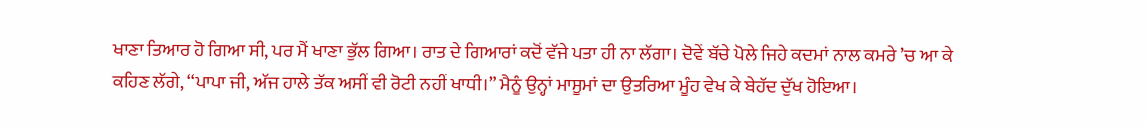ਖਾਣਾ ਤਿਆਰ ਹੋ ਗਿਆ ਸੀ, ਪਰ ਮੈਂ ਖਾਣਾ ਭੁੱਲ ਗਿਆ। ਰਾਤ ਦੇ ਗਿਆਰਾਂ ਕਦੋਂ ਵੱਜੇ ਪਤਾ ਹੀ ਨਾ ਲੱਗਾ। ਦੋਵੇਂ ਬੱਚੇ ਪੋਲੇ ਜਿਹੇ ਕਦਮਾਂ ਨਾਲ ਕਮਰੇ ’ਚ ਆ ਕੇ ਕਹਿਣ ਲੱਗੇ, ‘‘ਪਾਪਾ ਜੀ, ਅੱਜ ਹਾਲੇ ਤੱਕ ਅਸੀਂ ਵੀ ਰੋਟੀ ਨਹੀਂ ਖਾਧੀ।” ਮੈਨੂੰ ਉਨ੍ਹਾਂ ਮਾਸੂਮਾਂ ਦਾ ਉਤਰਿਆ ਮੂੰਹ ਵੇਖ ਕੇ ਬੇਹੱਦ ਦੁੱਖ ਹੋਇਆ।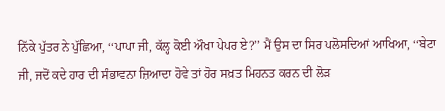ਨਿੱਕੇ ਪੁੱਤਰ ਨੇ ਪੁੱਛਿਆ, ‘‘ਪਾਪਾ ਜੀ, ਕੱਲ੍ਹ ਕੋਈ ਔਖਾ ਪੇਪਰ ਏ?’’ ਮੈਂ ਉਸ ਦਾ ਸਿਰ ਪਲੋਸਦਿਆਂ ਆਖਿਆ, ‘‘ਬੇਟਾ ਜੀ, ਜਦੋਂ ਕਦੇ ਹਾਰ ਦੀ ਸੰਭਾਵਨਾ ਜ਼ਿਆਦਾ ਹੋਵੇ ਤਾਂ ਹੋਰ ਸਖ਼ਤ ਮਿਹਨਤ ਕਰਨ ਦੀ ਲੋੜ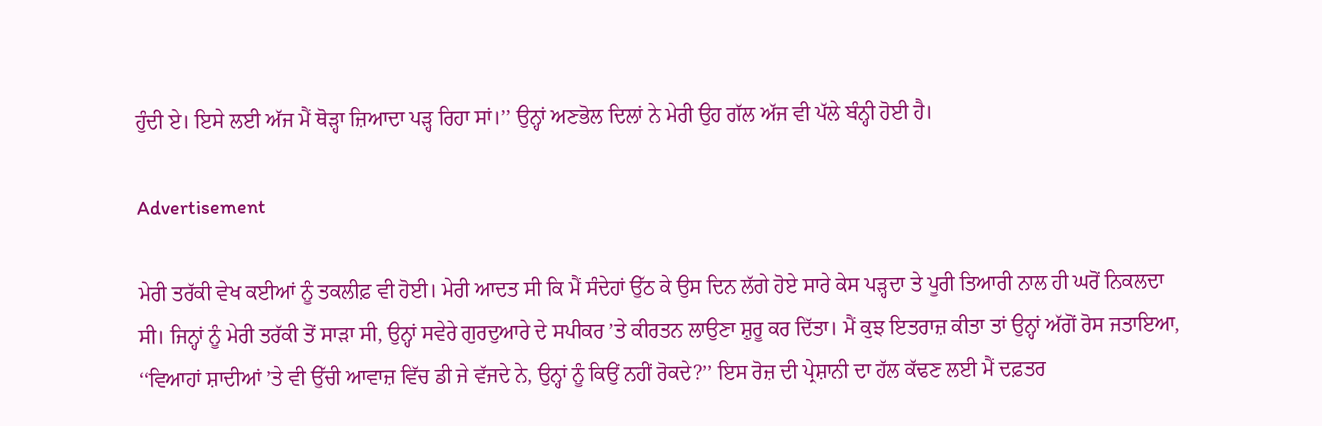ਹੁੰਦੀ ਏ। ਇਸੇ ਲਈ ਅੱਜ ਮੈਂ ਥੋੜ੍ਹਾ ਜ਼ਿਆਦਾ ਪੜ੍ਹ ਰਿਹਾ ਸਾਂ।’’ ਉਨ੍ਹਾਂ ਅਣਭੋਲ ਦਿਲਾਂ ਨੇ ਮੇਰੀ ਉਹ ਗੱਲ ਅੱਜ ਵੀ ਪੱਲੇ ਬੰਨ੍ਹੀ ਹੋਈ ਹੈ।

Advertisement

ਮੇਰੀ ਤਰੱਕੀ ਵੇਖ ਕਈਆਂ ਨੂੰ ਤਕਲੀਫ਼ ਵੀ ਹੋਈ। ਮੇਰੀ ਆਦਤ ਸੀ ਕਿ ਮੈਂ ਸੰਦੇਹਾਂ ਉੱਠ ਕੇ ਉਸ ਦਿਨ ਲੱਗੇ ਹੋਏ ਸਾਰੇ ਕੇਸ ਪੜ੍ਹਦਾ ਤੇ ਪੂਰੀ ਤਿਆਰੀ ਨਾਲ ਹੀ ਘਰੋਂ ਨਿਕਲਦਾ ਸੀ। ਜਿਨ੍ਹਾਂ ਨੂੰ ਮੇਰੀ ਤਰੱਕੀ ਤੋਂ ਸਾੜਾ ਸੀ, ਉਨ੍ਹਾਂ ਸਵੇਰੇ ਗੁਰਦੁਆਰੇ ਦੇ ਸਪੀਕਰ ’ਤੇ ਕੀਰਤਨ ਲਾਉਣਾ ਸ਼ੁਰੂ ਕਰ ਦਿੱਤਾ। ਮੈਂ ਕੁਝ ਇਤਰਾਜ਼ ਕੀਤਾ ਤਾਂ ਉਨ੍ਹਾਂ ਅੱਗੋਂ ਰੋਸ ਜਤਾਇਆ, ‘‘ਵਿਆਹਾਂ ਸ਼ਾਦੀਆਂ ’ਤੇ ਵੀ ਉੱਚੀ ਆਵਾਜ਼ ਵਿੱਚ ਡੀ ਜੇ ਵੱਜਦੇ ਨੇ, ਉਨ੍ਹਾਂ ਨੂੰ ਕਿਉਂ ਨਹੀਂ ਰੋਕਦੇ?’’ ਇਸ ਰੋਜ਼ ਦੀ ਪ੍ਰੇਸ਼ਾਨੀ ਦਾ ਹੱਲ ਕੱਢਣ ਲਈ ਮੈਂ ਦਫ਼ਤਰ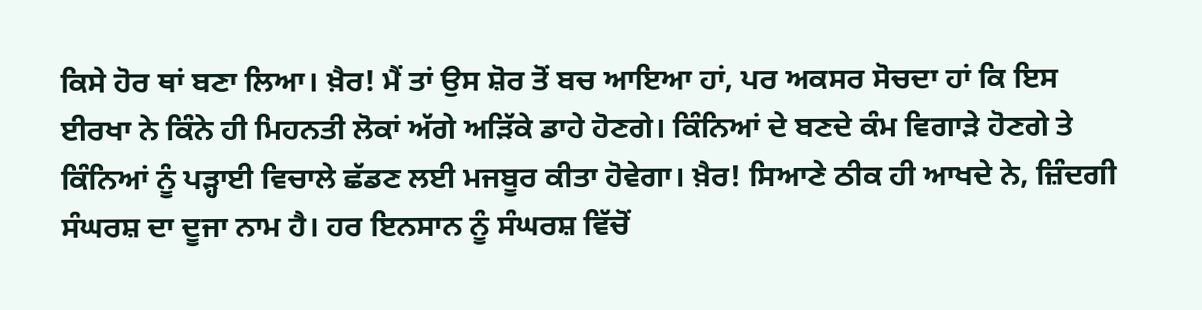ਕਿਸੇ ਹੋਰ ਥਾਂ ਬਣਾ ਲਿਆ। ਖ਼ੈਰ! ਮੈਂ ਤਾਂ ਉਸ ਸ਼ੋਰ ਤੋਂ ਬਚ ਆਇਆ ਹਾਂ, ਪਰ ਅਕਸਰ ਸੋਚਦਾ ਹਾਂ ਕਿ ਇਸ ਈਰਖਾ ਨੇ ਕਿੰਨੇ ਹੀ ਮਿਹਨਤੀ ਲੋਕਾਂ ਅੱਗੇ ਅੜਿੱਕੇ ਡਾਹੇ ਹੋਣਗੇ। ਕਿੰਨਿਆਂ ਦੇ ਬਣਦੇ ਕੰਮ ਵਿਗਾੜੇ ਹੋਣਗੇ ਤੇ ਕਿੰਨਿਆਂ ਨੂੰ ਪੜ੍ਹਾਈ ਵਿਚਾਲੇ ਛੱਡਣ ਲਈ ਮਜਬੂਰ ਕੀਤਾ ਹੋਵੇਗਾ। ਖ਼ੈਰ! ਸਿਆਣੇ ਠੀਕ ਹੀ ਆਖਦੇ ਨੇ, ਜ਼ਿੰਦਗੀ ਸੰਘਰਸ਼ ਦਾ ਦੂਜਾ ਨਾਮ ਹੈ। ਹਰ ਇਨਸਾਨ ਨੂੰ ਸੰਘਰਸ਼ ਵਿੱਚੋਂ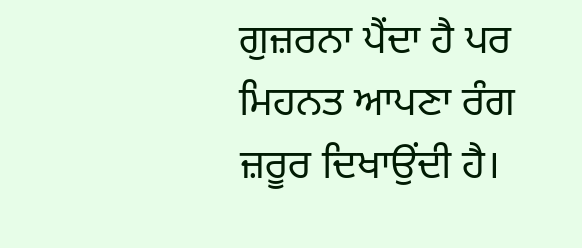ਗੁਜ਼ਰਨਾ ਪੈਂਦਾ ਹੈ ਪਰ ਮਿਹਨਤ ਆਪਣਾ ਰੰਗ ਜ਼ਰੂਰ ਦਿਖਾਉਂਦੀ ਹੈ।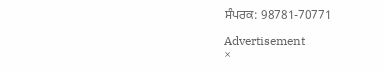ਸੰਪਰਕ: 98781-70771

Advertisement
×